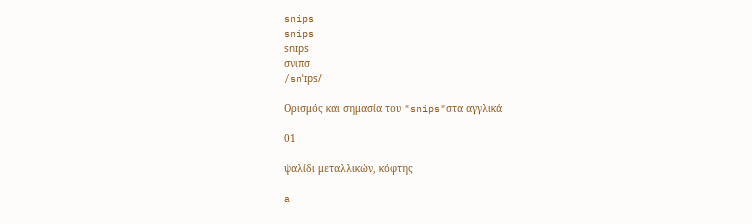snips
snips
snɪps
σνιπσ
/snˈɪps/

Ορισμός και σημασία του "snips"στα αγγλικά

01

ψαλίδι μεταλλικών, κόφτης

a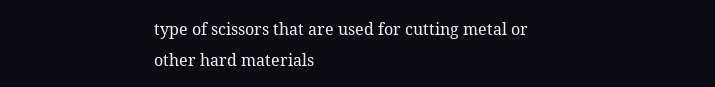type of scissors that are used for cutting metal or other hard materials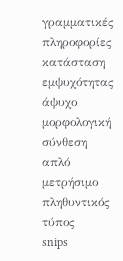γραμματικές πληροφορίες
κατάσταση εμψυχότητας
άψυχο
μορφολογική σύνθεση
απλό
μετρήσιμο
πληθυντικός τύπος
snips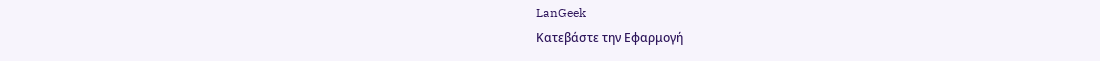LanGeek
Κατεβάστε την Εφαρμογή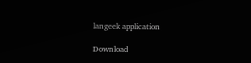langeek application

Download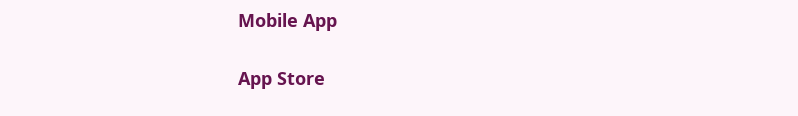Mobile App

App Store